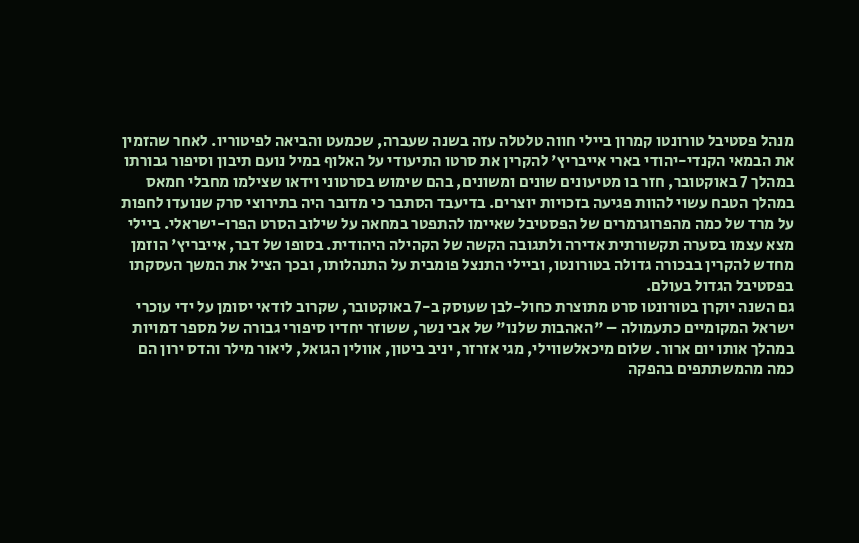מנהל פסטיבל טורונטו קמרון ביילי חווה טלטלה עזה בשנה שעברה, שכמעט והביאה לפיטוריו. לאחר שהזמין את הבמאי הקנדי-יהודי בארי אייבריץ' להקרין את סרטו התיעודי על האלוף במיל נועם תיבון וסיפור גבורתו במהלך 7 באוקטובר, חזר בו מטיעונים שונים ומשונים, בהם שימוש בסרטוני וידאו שצילמו מחבלי חמאס במהלך הטבח עשוי להוות פגיעה בזכויות יוצרים. בדיעבד הסתבר כי מדובר היה בתירוצי סרק שנועדו לחפות על מרד של כמה מהפרוגרמרים של הפסטיבל שאיימו להתפטר במחאה על שילוב הסרט הפרו-ישראלי. ביילי מצא עצמו בסערה תקשורתית אדירה ולתגובה הקשה של הקהילה היהודית. בסופו של דבר, אייבריץ' הוזמן מחדש להקרין בבכורה גדולה בטורונטו, וביילי התנצל פומבית על התנהלותו, ובכך הציל את המשך העסקתו בפסטיבל הגדול בעולם.
גם השנה יוקרן בטורונטו סרט מתוצרת כחול-לבן שעוסק ב-7 באוקטובר, שקרוב לודאי יסומן על ידי עוכרי ישראל המקומיים כתעמולה – "האהבות שלנו" של אבי נשר, ששוזר יחדיו סיפורי גבורה של מספר דמויות במהלך אותו יום ארור. שלום מיכאלשווילי, מגי אזרזר, יניב ביטון, אוולין הגואל, ליאור מילר והדס ירון הם כמה מהמשתתפים בהפקה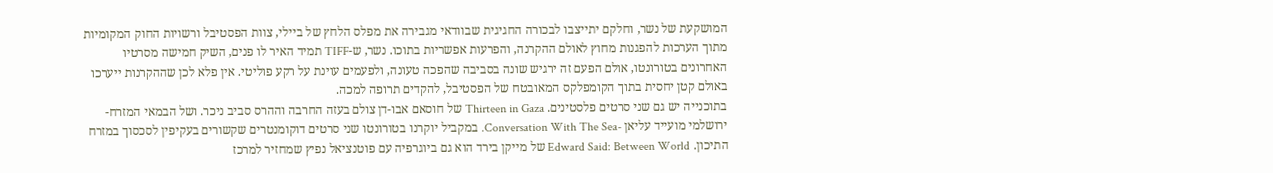המושקעת של נשר, וחלקם יתייצבו לבכורה החגיגית שבוודאי מגבירה את מפלס הלחץ של ביילי, צוות הפסטיבל ורשויות החוק המקומיות מתוך הערכות להפגנות מחוץ לאולם ההקרנה, והפרעות אפשריות בתוכו. נשר, ש-TIFF תמיד האיר לו פנים, השיק חמישה מסרטיו האחרונים בטורונטו, אולם הפעם זה ירגיש שונה בסביבה שהפכה טעונה, ולפעמים עוינת על רקע פוליטי. אין פלא לכן שההקרנות ייערכו באולם קטן יחסית בתוך הקומפלקס המאובטח של הפסטיבל, להקדים תרופה למכה.
בתוכנייה יש גם שני סרטים פלסטינים. Thirteen in Gaza של חוסאם אבו-דן צולם בעזה החרבה וההרס סביב ניכר. ושל הבמאי המזרח-ירושלמי מועייד עליאן -Conversation With The Sea. במקביל יוקרנו בטורונטו שני סרטים דוקומנטרים שקשורים בעקיפין לסכסוך במזרח התיכון. Edward Said: Between World של מייקן בירד הוא גם ביוגרפיה עם פוטנציאל נפיץ שמחזיר למרכז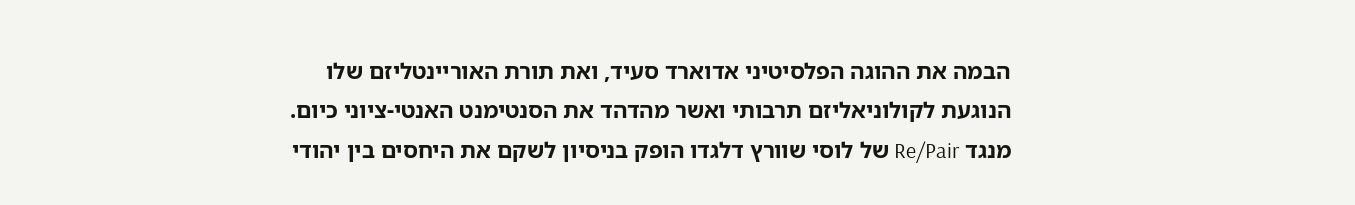הבמה את ההוגה הפלסיטיני אדוארד סעיד, ואת תורת האוריינטליזם שלו הנוגעת לקולוניאליזם תרבותי ואשר מהדהד את הסנטימנט האנטי-ציוני כיום. מנגד Re/Pair של לוסי שוורץ דלגדו הופק בניסיון לשקם את היחסים בין יהודי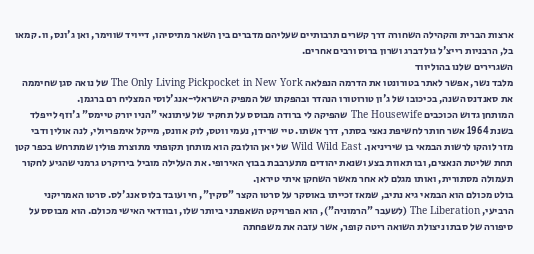ארצות הברית והקהילה השחורה דרך קשרים תרבותיים שעליהם מדברים בין השאר מתיסיהו, דייויד שווימר, ואן ג'ונס, וו. קמאו בל, הרבניות רייצ'ל גולדברג ושרון ברוס ורבים אחרים.
השגרירים שלנו בהוליווד
מלבד נשר, אפשר לאתר בטורונטו את הדרמה הנפלאה The Only Living Pickpocket in New York של נואה סגן שחיממה את סאנדנס השנה, בכיכובו של ג'ון טורוטורו הנהדר ובהפקתו של המפיק הישראלי-אנג'לוסי המצליח רם ברגמן.
המותחן גדוש הכוכבים The Housewife שהפיקה לי ברודה מבוסס על תחקיר של עיתונאי "הניו יורק טיימס" ג'וזף לייפלד בשנת 1964 אשר חותר לחשיפת נאצי בסתר, דרך אשתו. טיי שרידן, נעמי ווטס, לוק אוונס, מייקל אימפריולי, לנה אולין ודבי מזר לוהקו לרשות הבמאי בן שיריניאן. Wild Wild East של יאן הולובק הוא מותחן תקופתי מתוצרת פולין שמתרחש בכפר קטן תחת שליטת הנאצים, ובו תאוות בצע ושנאת יהודים מתערבבת בבוץ האירופי. את העלילה מוביל בירוקרט גרמני שהגיע לחקור תעמולה מסתורית, ואותו מגלם לא אחר מאשר השחקן איתי טיראן.
בולט מכולם הוא הבמאי גיא נתיב, שמאז זכייתו באוסקר על סרטו הקצר "סקין", חי ועובד בלוס אנג'לס. סרטו האמריקני הרביעי, The Liberation (לשעבר "הרמוניה"), הוא הפרויקט השאפתני ביותר שלו, ובוודאי האישי מכולם. הוא מבוסס על סיפורה של סבתו ניצולת השואה ריטה קופר, אשר עזבה את משפחתה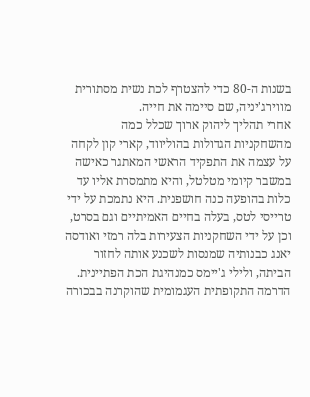בשנות ה-80 כדי להצטרף לכת נשית מסתורית מווירג'יניה, שם סיימה את חייה.
אחרי תהליך ליהוק ארוך שכלל כמה מהשחקניות הגדולות בהוליווד, קארי קון לקחה על עצמה את התפקיד הראשי המאתגר כאישה במשבר קיומי מטלטל, והיא מתמסרת אליו עד כלות בהופעה כנה חושפנית. היא נתמכת על ידי טרייסי לטס, בעלה בחיים האמיתיים וגם בסרט, וכן על ידי השחקניות הצעירות בלה רמזי ואודסה יאנג כבנותיה שמנסות לשכנע אותה לחזור הביתה, ולילי ג'יימס כמנהיגת הכת הפתיינית. הדרמה התקופתית העגמומית שהוקרנה בבכורה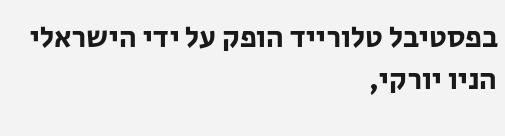בפסטיבל טלורייד הופק על ידי הישראלי הניו יורקי,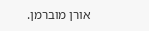אורן מוברמן.